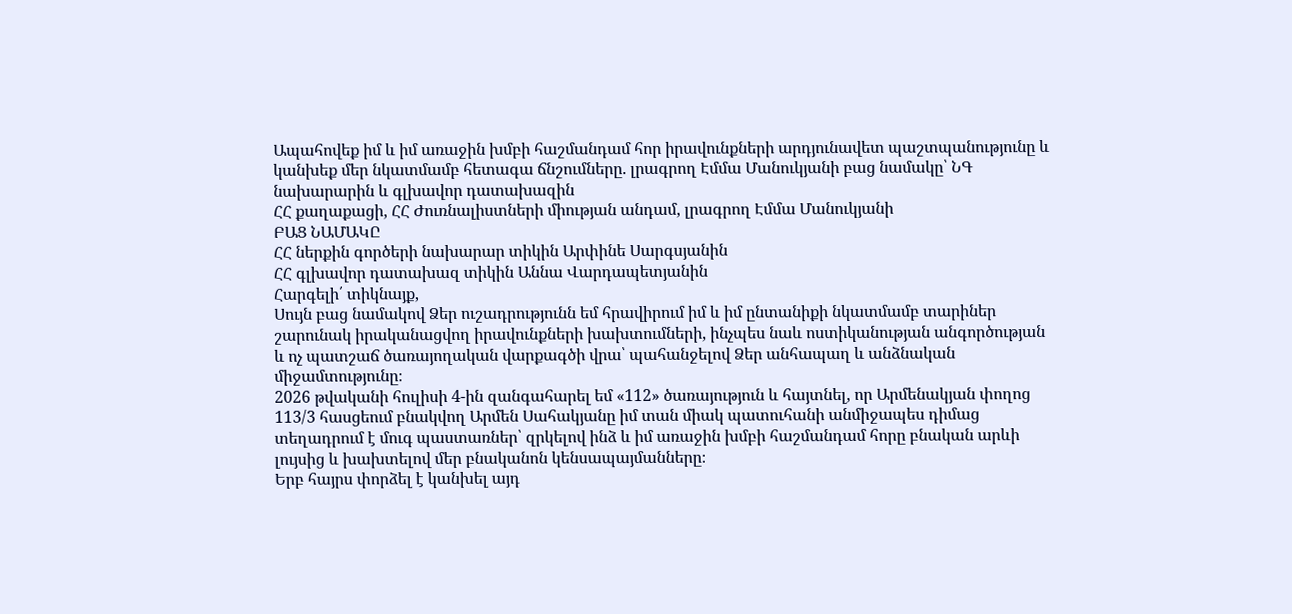Ապահովեք իմ և իմ առաջին խմբի հաշմանդամ հոր իրավունքների արդյունավետ պաշտպանությունը և կանխեք մեր նկատմամբ հետագա ճնշումները. լրագրող Էմմա Մանուկյանի բաց նամակը՝ ՆԳ նախարարին և գլխավոր դատախազին
ՀՀ քաղաքացի, ՀՀ Ժուռնալիստների միության անդամ, լրագրող Էմմա Մանուկյանի
ԲԱՑ ՆԱՄԱԿԸ
ՀՀ ներքին գործերի նախարար տիկին Արփինե Սարգսյանին
ՀՀ գլխավոր դատախազ տիկին Աննա Վարդապետյանին
Հարգելի՛ տիկնայք,
Սույն բաց նամակով Ձեր ուշադրությունն եմ հրավիրում իմ և իմ ընտանիքի նկատմամբ տարիներ շարունակ իրականացվող իրավունքների խախտումների, ինչպես նաև ոստիկանության անգործության և ոչ պատշաճ ծառայողական վարքագծի վրա՝ պահանջելով Ձեր անհապաղ և անձնական միջամտությունը։
2026 թվականի հուլիսի 4-ին զանգահարել եմ «112» ծառայություն և հայտնել, որ Արմենակյան փողոց 113/3 հասցեում բնակվող Արմեն Սահակյանը իմ տան միակ պատուհանի անմիջապես դիմաց տեղադրում է մուգ պաստառներ՝ զրկելով ինձ և իմ առաջին խմբի հաշմանդամ հորը բնական արևի լույսից և խախտելով մեր բնականոն կենսապայմանները։
Երբ հայրս փորձել է կանխել այդ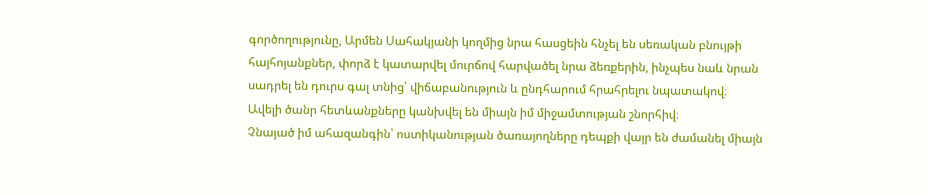գործողությունը, Արմեն Սահակյանի կողմից նրա հասցեին հնչել են սեռական բնույթի հայհոյանքներ, փորձ է կատարվել մուրճով հարվածել նրա ձեռքերին, ինչպես նաև նրան սադրել են դուրս գալ տնից՝ վիճաբանություն և ընդհարում հրահրելու նպատակով։ Ավելի ծանր հետևանքները կանխվել են միայն իմ միջամտության շնորհիվ։
Չնայած իմ ահազանգին՝ ոստիկանության ծառայողները դեպքի վայր են ժամանել միայն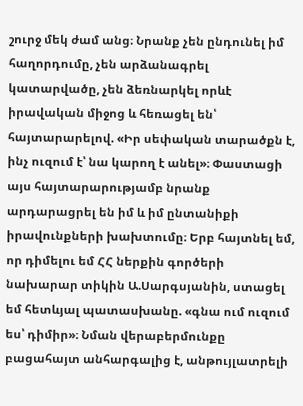շուրջ մեկ ժամ անց։ Նրանք չեն ընդունել իմ հաղորդումը, չեն արձանագրել կատարվածը, չեն ձեռնարկել որևէ իրավական միջոց և հեռացել են՝ հայտարարելով. «Իր սեփական տարածքն է, ինչ ուզում է՝ նա կարող է անել»։ Փաստացի այս հայտարարությամբ նրանք արդարացրել են իմ և իմ ընտանիքի իրավունքների խախտումը։ Երբ հայտնել եմ, որ դիմելու եմ ՀՀ ներքին գործերի նախարար տիկին Ա.Սարգսյանին, ստացել եմ հետևյալ պատասխանը. «գնա ում ուզում ես՝ դիմիր»։ Նման վերաբերմունքը բացահայտ անհարգալից է, անթույլատրելի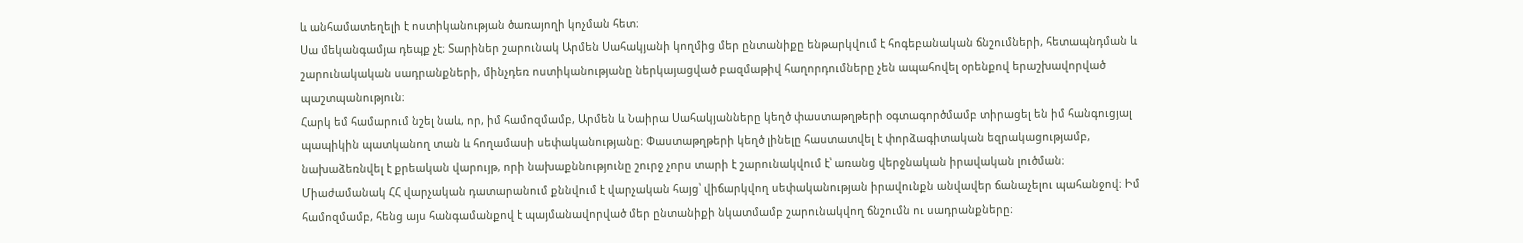և անհամատեղելի է ոստիկանության ծառայողի կոչման հետ։
Սա մեկանգամյա դեպք չէ։ Տարիներ շարունակ Արմեն Սահակյանի կողմից մեր ընտանիքը ենթարկվում է հոգեբանական ճնշումների, հետապնդման և շարունակական սադրանքների, մինչդեռ ոստիկանությանը ներկայացված բազմաթիվ հաղորդումները չեն ապահովել օրենքով երաշխավորված պաշտպանություն։
Հարկ եմ համարում նշել նաև, որ, իմ համոզմամբ, Արմեն և Նաիրա Սահակյանները կեղծ փաստաթղթերի օգտագործմամբ տիրացել են իմ հանգուցյալ պապիկին պատկանող տան և հողամասի սեփականությանը։ Փաստաթղթերի կեղծ լինելը հաստատվել է փորձագիտական եզրակացությամբ, նախաձեռնվել է քրեական վարույթ, որի նախաքննությունը շուրջ չորս տարի է շարունակվում է՝ առանց վերջնական իրավական լուծման։ Միաժամանակ ՀՀ վարչական դատարանում քննվում է վարչական հայց՝ վիճարկվող սեփականության իրավունքն անվավեր ճանաչելու պահանջով։ Իմ համոզմամբ, հենց այս հանգամանքով է պայմանավորված մեր ընտանիքի նկատմամբ շարունակվող ճնշումն ու սադրանքները։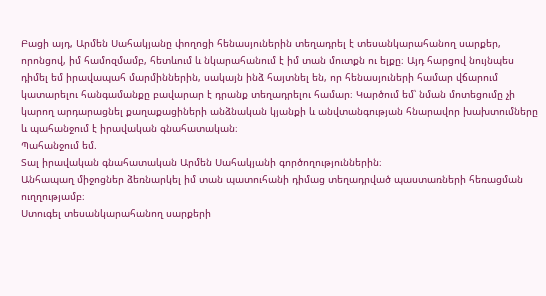Բացի այդ, Արմեն Սահակյանը փողոցի հենասյուներին տեղադրել է տեսանկարահանող սարքեր, որոնցով, իմ համոզմամբ, հետևում և նկարահանում է իմ տան մուտքն ու ելքը։ Այդ հարցով նույնպես դիմել եմ իրավապահ մարմիններին, սակայն ինձ հայտնել են, որ հենասյուների համար վճարում կատարելու հանգամանքը բավարար է դրանք տեղադրելու համար։ Կարծում եմ՝ նման մոտեցումը չի կարող արդարացնել քաղաքացիների անձնական կյանքի և անվտանգության հնարավոր խախտումները և պահանջում է իրավական գնահատական։
Պահանջում եմ.
Տալ իրավական գնահատական Արմեն Սահակյանի գործողություններին։
Անհապաղ միջոցներ ձեռնարկել իմ տան պատուհանի դիմաց տեղադրված պաստառների հեռացման ուղղությամբ։
Ստուգել տեսանկարահանող սարքերի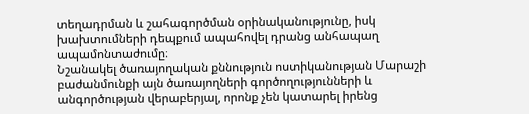տեղադրման և շահագործման օրինականությունը, իսկ խախտումների դեպքում ապահովել դրանց անհապաղ ապամոնտաժումը։
Նշանակել ծառայողական քննություն ոստիկանության Մարաշի բաժանմունքի այն ծառայողների գործողությունների և անգործության վերաբերյալ, որոնք չեն կատարել իրենց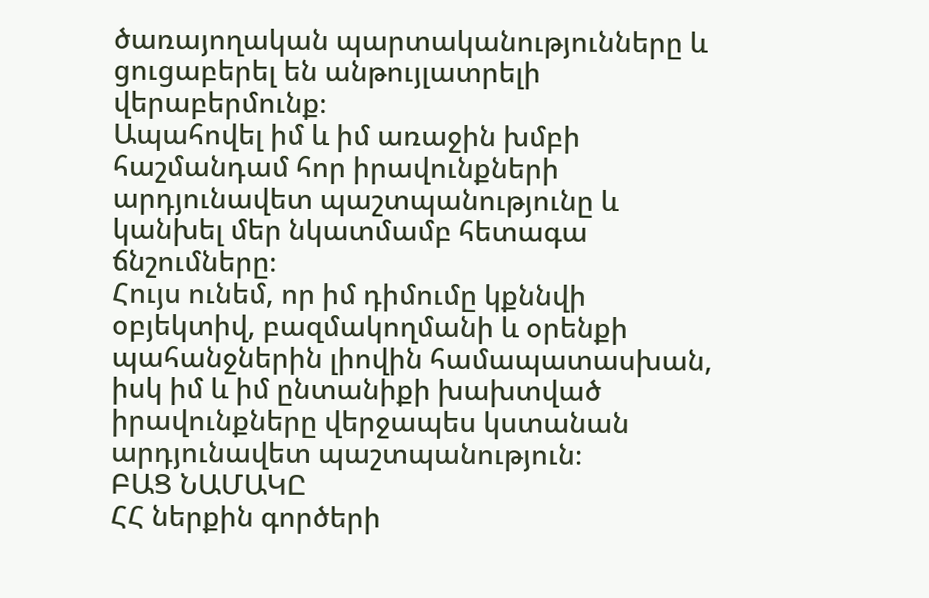ծառայողական պարտականությունները և ցուցաբերել են անթույլատրելի վերաբերմունք։
Ապահովել իմ և իմ առաջին խմբի հաշմանդամ հոր իրավունքների արդյունավետ պաշտպանությունը և կանխել մեր նկատմամբ հետագա ճնշումները։
Հույս ունեմ, որ իմ դիմումը կքննվի օբյեկտիվ, բազմակողմանի և օրենքի պահանջներին լիովին համապատասխան, իսկ իմ և իմ ընտանիքի խախտված իրավունքները վերջապես կստանան արդյունավետ պաշտպանություն։
ԲԱՑ ՆԱՄԱԿԸ
ՀՀ ներքին գործերի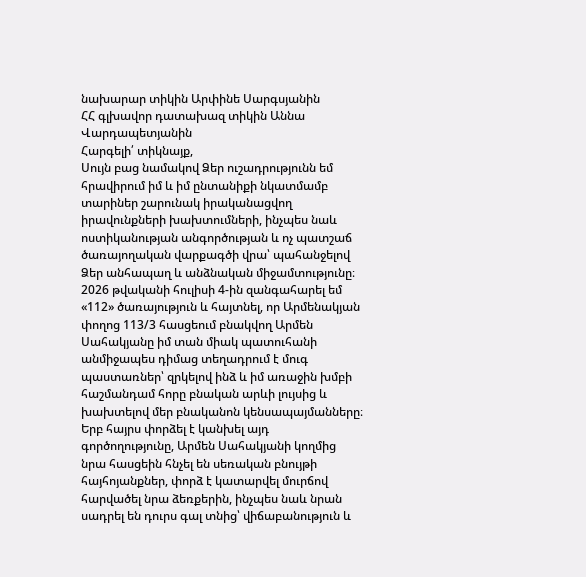նախարար տիկին Արփինե Սարգսյանին
ՀՀ գլխավոր դատախազ տիկին Աննա Վարդապետյանին
Հարգելի՛ տիկնայք,
Սույն բաց նամակով Ձեր ուշադրությունն եմ հրավիրում իմ և իմ ընտանիքի նկատմամբ տարիներ շարունակ իրականացվող իրավունքների խախտումների, ինչպես նաև ոստիկանության անգործության և ոչ պատշաճ ծառայողական վարքագծի վրա՝ պահանջելով Ձեր անհապաղ և անձնական միջամտությունը։
2026 թվականի հուլիսի 4-ին զանգահարել եմ «112» ծառայություն և հայտնել, որ Արմենակյան փողոց 113/3 հասցեում բնակվող Արմեն Սահակյանը իմ տան միակ պատուհանի անմիջապես դիմաց տեղադրում է մուգ պաստառներ՝ զրկելով ինձ և իմ առաջին խմբի հաշմանդամ հորը բնական արևի լույսից և խախտելով մեր բնականոն կենսապայմանները։
Երբ հայրս փորձել է կանխել այդ գործողությունը, Արմեն Սահակյանի կողմից նրա հասցեին հնչել են սեռական բնույթի հայհոյանքներ, փորձ է կատարվել մուրճով հարվածել նրա ձեռքերին, ինչպես նաև նրան սադրել են դուրս գալ տնից՝ վիճաբանություն և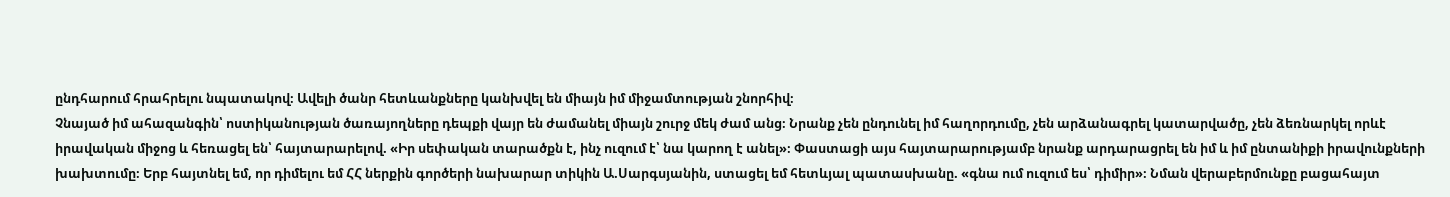ընդհարում հրահրելու նպատակով։ Ավելի ծանր հետևանքները կանխվել են միայն իմ միջամտության շնորհիվ։
Չնայած իմ ահազանգին՝ ոստիկանության ծառայողները դեպքի վայր են ժամանել միայն շուրջ մեկ ժամ անց։ Նրանք չեն ընդունել իմ հաղորդումը, չեն արձանագրել կատարվածը, չեն ձեռնարկել որևէ իրավական միջոց և հեռացել են՝ հայտարարելով. «Իր սեփական տարածքն է, ինչ ուզում է՝ նա կարող է անել»։ Փաստացի այս հայտարարությամբ նրանք արդարացրել են իմ և իմ ընտանիքի իրավունքների խախտումը։ Երբ հայտնել եմ, որ դիմելու եմ ՀՀ ներքին գործերի նախարար տիկին Ա.Սարգսյանին, ստացել եմ հետևյալ պատասխանը. «գնա ում ուզում ես՝ դիմիր»։ Նման վերաբերմունքը բացահայտ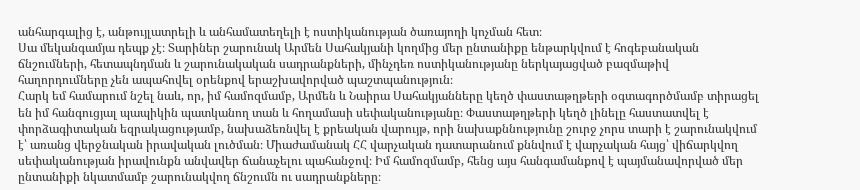անհարգալից է, անթույլատրելի և անհամատեղելի է ոստիկանության ծառայողի կոչման հետ։
Սա մեկանգամյա դեպք չէ։ Տարիներ շարունակ Արմեն Սահակյանի կողմից մեր ընտանիքը ենթարկվում է հոգեբանական ճնշումների, հետապնդման և շարունակական սադրանքների, մինչդեռ ոստիկանությանը ներկայացված բազմաթիվ հաղորդումները չեն ապահովել օրենքով երաշխավորված պաշտպանություն։
Հարկ եմ համարում նշել նաև, որ, իմ համոզմամբ, Արմեն և Նաիրա Սահակյանները կեղծ փաստաթղթերի օգտագործմամբ տիրացել են իմ հանգուցյալ պապիկին պատկանող տան և հողամասի սեփականությանը։ Փաստաթղթերի կեղծ լինելը հաստատվել է փորձագիտական եզրակացությամբ, նախաձեռնվել է քրեական վարույթ, որի նախաքննությունը շուրջ չորս տարի է շարունակվում է՝ առանց վերջնական իրավական լուծման։ Միաժամանակ ՀՀ վարչական դատարանում քննվում է վարչական հայց՝ վիճարկվող սեփականության իրավունքն անվավեր ճանաչելու պահանջով։ Իմ համոզմամբ, հենց այս հանգամանքով է պայմանավորված մեր ընտանիքի նկատմամբ շարունակվող ճնշումն ու սադրանքները։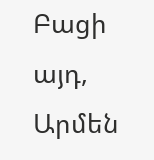Բացի այդ, Արմեն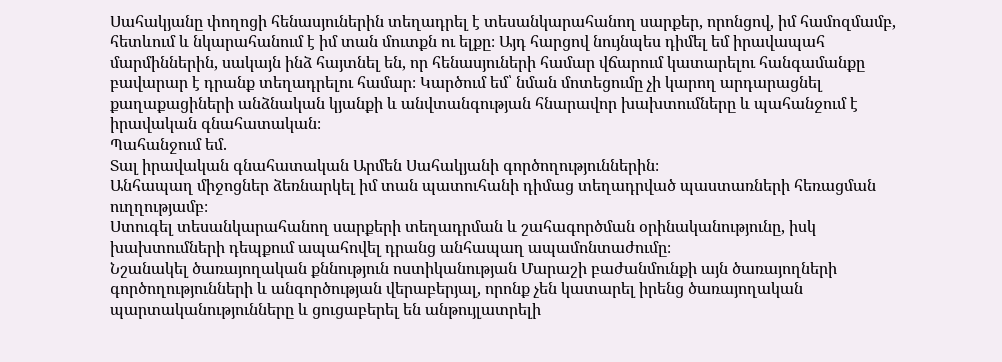Սահակյանը փողոցի հենասյուներին տեղադրել է տեսանկարահանող սարքեր, որոնցով, իմ համոզմամբ, հետևում և նկարահանում է իմ տան մուտքն ու ելքը։ Այդ հարցով նույնպես դիմել եմ իրավապահ մարմիններին, սակայն ինձ հայտնել են, որ հենասյուների համար վճարում կատարելու հանգամանքը բավարար է դրանք տեղադրելու համար։ Կարծում եմ՝ նման մոտեցումը չի կարող արդարացնել քաղաքացիների անձնական կյանքի և անվտանգության հնարավոր խախտումները և պահանջում է իրավական գնահատական։
Պահանջում եմ.
Տալ իրավական գնահատական Արմեն Սահակյանի գործողություններին։
Անհապաղ միջոցներ ձեռնարկել իմ տան պատուհանի դիմաց տեղադրված պաստառների հեռացման ուղղությամբ։
Ստուգել տեսանկարահանող սարքերի տեղադրման և շահագործման օրինականությունը, իսկ խախտումների դեպքում ապահովել դրանց անհապաղ ապամոնտաժումը։
Նշանակել ծառայողական քննություն ոստիկանության Մարաշի բաժանմունքի այն ծառայողների գործողությունների և անգործության վերաբերյալ, որոնք չեն կատարել իրենց ծառայողական պարտականությունները և ցուցաբերել են անթույլատրելի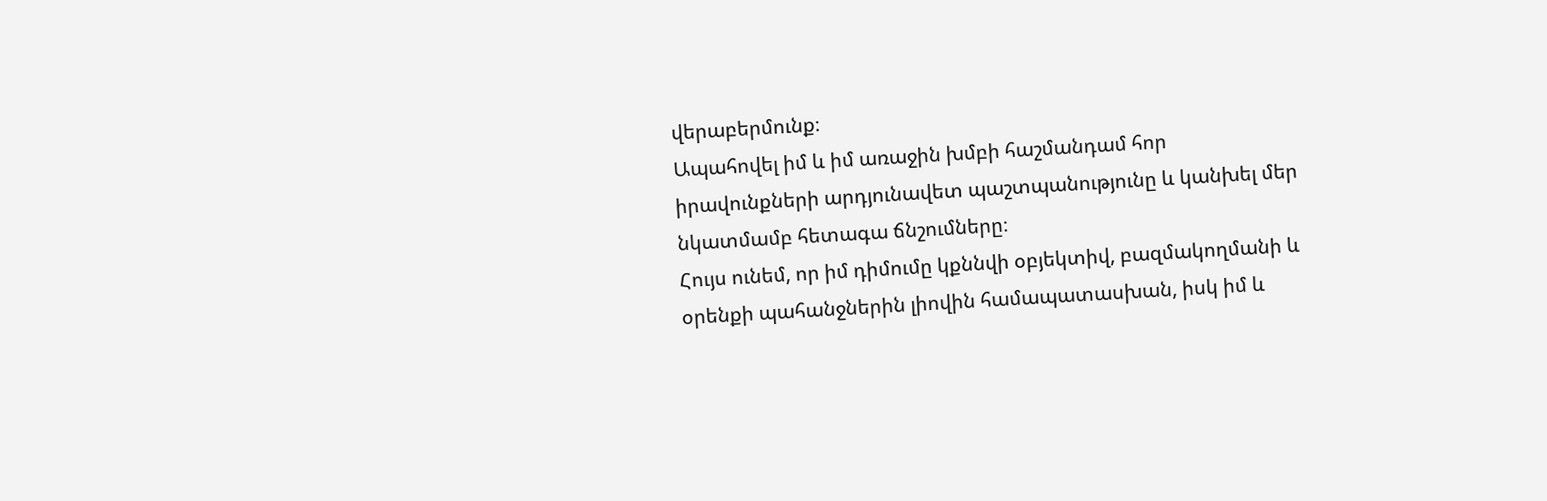վերաբերմունք։
Ապահովել իմ և իմ առաջին խմբի հաշմանդամ հոր իրավունքների արդյունավետ պաշտպանությունը և կանխել մեր նկատմամբ հետագա ճնշումները։
Հույս ունեմ, որ իմ դիմումը կքննվի օբյեկտիվ, բազմակողմանի և օրենքի պահանջներին լիովին համապատասխան, իսկ իմ և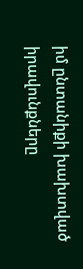իմ ընտանիքի խախտված իրավունքները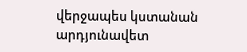վերջապես կստանան արդյունավետ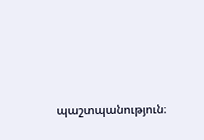պաշտպանություն։